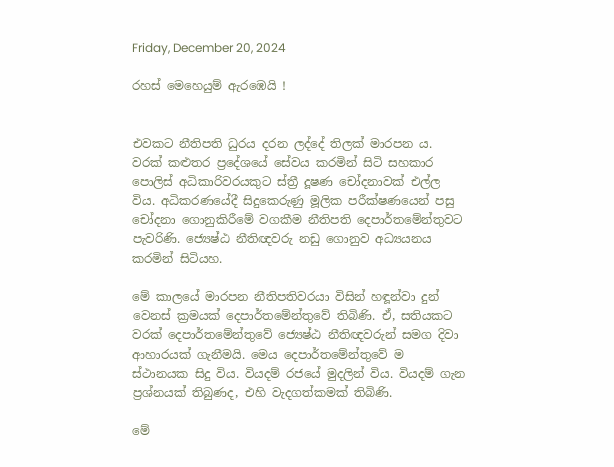Friday, December 20, 2024

රහස් මෙහෙයුම් ඇරඹෙයි !


එවකට නීතිපති ධුරය දරන ලද්දේ තිලක් මාරපන ය. වරක් කළුතර ප්‍රදේශයේ සේවය කරමින් සිටි සහකාර පොලිස් අධිකාරිවරයකුට ස්ත්‍රී දූෂණ චෝදනාවක් එල්ල විය. අධිකරණයේදී සිදුකෙරුණු මූලික පරීක්ෂණයෙන් පසු චෝදනා ගොනුකිරීමේ වගකීම නීතිපති දෙපාර්තමේන්තුවට පැවරිණි. ජ්‍යෙෂ්ඨ නීතිඥවරු නඩු ගොනුව අධ්‍යයනය කරමින් සිටියහ.

මේ කාලයේ මාරපන නීතිපතිවරයා විසින් හඳූන්වා දුන් වෙනස් ක්‍රමයක් දෙපාර්තමේන්තුවේ තිබිණි. ඒ, සතියකට වරක් දෙපාර්තමේන්තුවේ ජ්‍යෙෂ්ඨ නීතිඥවරුන් සමග දිවා ආහාරයක් ගැනීමයි. මෙය දෙපාර්තමේන්තුවේ ම ස්ථානයක සිදු විය. වියදම් රජයේ මුදලින් විය. වියදම් ගැන ප්‍රශ්නයක් තිබුණද, එහි වැදගත්කමක් තිබිණි.

මේ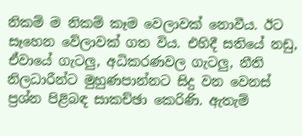නිකම් ම නිකම් කෑම වෙලාවක් නොවීය. ඊට සෑහෙන වේලාවක් ගත විය. එහිදී සතියේ නඩු, ඒවායේ ගැටලු, අධිකරණවල ගැටලු, නීති නිලධාරීන්ට මුහුණපාන්නට සිදු වන වෙනස් ප්‍රශ්න පිළිබඳ සාකච්ඡා කෙරිණි. ඇතැම්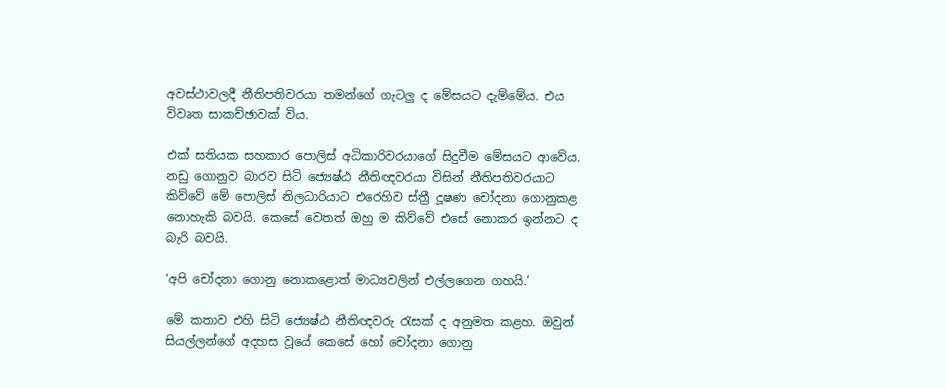අවස්ථාවලදී නීතිපතිවරයා තමන්ගේ ගැටලු ද මේසයට දැම්මේය. එය විවෘත සාකච්ඡාවක් විය.

එක් සතියක සහකාර පොලිස් අධිකාරිවරයාගේ සිදුවීම මේසයට ආවේය. නඩු ගොනුව බාරව සිටි ජ්‍යෙෂ්ඨ නීතිඥවරයා විසින් නීතිපතිවරයාට කිව්වේ මේ පොලිස් නිලධාරියාට එරෙහිව ස්ත්‍රී දූෂණ චෝදනා ගොනුකළ නොහැකි බවයි. කෙසේ වෙතත් ඔහු ම කිව්වේ එසේ නොකර ඉන්නට ද බැරි බවයි.

‘අපි චෝදනා ගොනු නොකළොත් මාධ්‍යවලින් එල්ලගෙන ගහයි.’

මේ කතාව එහි සිටි ජ්‍යෙෂ්ඨ නීතිඥවරු රැසක් ද අනුමත කළහ. ඔවුන් සියල්ලන්ගේ අදහස වූයේ කෙසේ හෝ චෝදනා ගොනු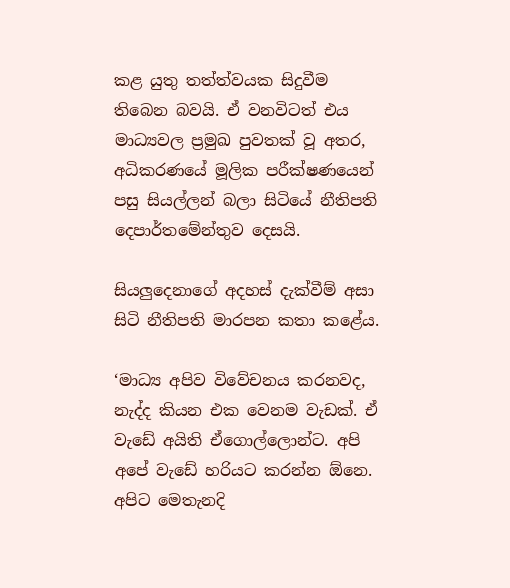කළ යුතු තත්ත්වයක සිදුවීම තිබෙන බවයි. ඒ වනවිටත් එය මාධ්‍යවල ප්‍රමුඛ පුවතක් වූ අතර, අධිකරණයේ මූලික පරීක්ෂණයෙන් පසු සියල්ලන් බලා සිටියේ නීතිපති දෙපාර්තමේන්තුව දෙසයි.

සියලුදෙනාගේ අදහස් දැක්වීම් අසා සිටි නීතිපති මාරපන කතා කළේය.

‘මාධ්‍ය අපිව විවේචනය කරනවද, නැද්ද කියන එක වෙනම වැඩක්. ඒ වැඩේ අයිති ඒගොල්ලොන්ට. අපි අපේ වැඩේ හරියට කරන්න ඕනෙ. අපිට මෙතැනදි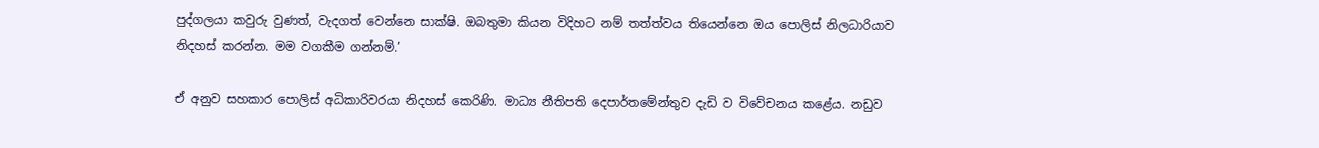පුද්ගලයා කවුරු වුණත්, වැදගත් වෙන්නෙ සාක්ෂි. ඔබතුමා කියන විදිහට නම් තත්ත්වය තියෙන්නෙ ඔය පොලිස් නිලධාරියාව නිදහස් කරන්න. මම වගකීම ගන්නම්.’

ඒ අනුව සහකාර පොලිස් අධිකාරිවරයා නිදහස් කෙරිණි. මාධ්‍ය නීතිපති දෙපාර්තමේන්තුව දැඩි ව විවේචනය කළේය. නඩුව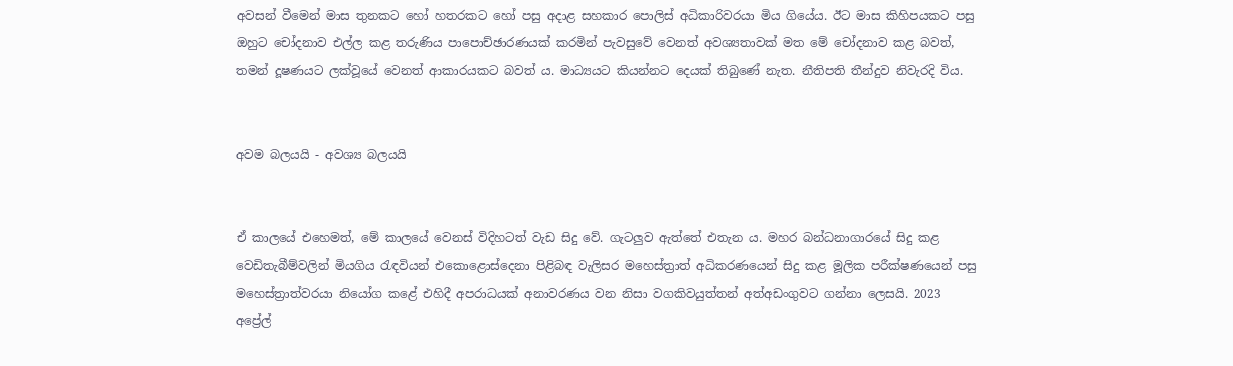අවසන් වීමෙන් මාස තුනකට හෝ හතරකට හෝ පසු අදාළ සහකාර පොලිස් අධිකාරිවරයා මිය ගියේය. ඊට මාස කිහිපයකට පසු ඔහුට චෝදනාව එල්ල කළ තරුණිය පාපොච්ඡාරණයක් කරමින් පැවසුවේ වෙනත් අවශ්‍යතාවක් මත මේ චෝදනාව කළ බවත්, තමන් දූෂණයට ලක්වූයේ වෙනත් ආකාරයකට බවත් ය. මාධ්‍යයට කියන්නට දෙයක් තිබුණේ නැත. නීතිපති තීන්දුව නිවැරදි විය.


අවම බලයයි - අවශ්‍ය බලයයි


ඒ කාලයේ එහෙමත්, මේ කාලයේ වෙනස් විදිහටත් වැඩ සිදු වේ. ගැටලුව ඇත්තේ එතැන ය. මහර බන්ධනාගාරයේ සිදු කළ වෙඩිතැබීම්වලින් මියගිය රැඳවියන් එකොළොස්දෙනා පිළිබඳ වැලිසර මහෙස්ත්‍රාත් අධිකරණයෙන් සිදු කළ මූලික පරීක්ෂණයෙන් පසු මහෙස්ත්‍රාත්වරයා නියෝග කළේ එහිදී අපරාධයක් අනාවරණය වන නිසා වගකිවයුත්තන් අත්අඩංගුවට ගන්නා ලෙසයි. 2023 අප්‍රේල්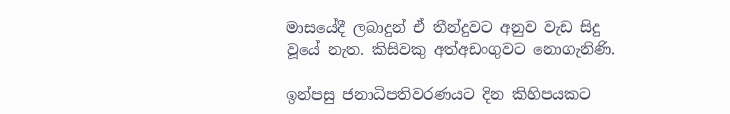මාසයේදී ලබාදුන් ඒ තීන්දුවට අනුව වැඩ සිදු වූයේ නැත. කිසිවකු අත්අඩංගුවට නොගැනිණි.

ඉන්පසු ජනාධිපතිවරණයට දින කිහිපයකට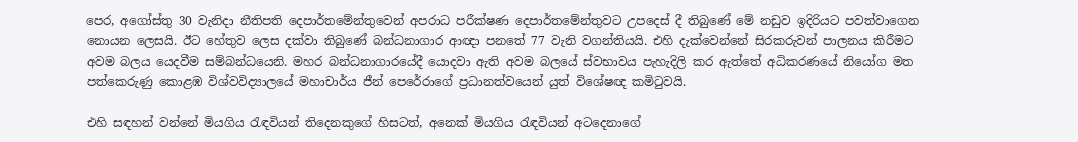පෙර, අගෝස්තු 30 වැනිදා නීතිපති දෙපාර්තමේන්තුවෙන් අපරාධ පරීක්ෂණ දෙපාර්තමේන්තුවට උපදෙස් දී තිබුණේ මේ නඩුව ඉදිරියට පවත්වාගෙන නොයන ලෙසයි. ඊට හේතුව ලෙස දක්වා තිබුණේ බන්ධනාගාර ආඥා පනතේ 77 වැනි වගන්තියයි. එහි දැක්වෙන්නේ සිරකරුවන් පාලනය කිරීමට අවම බලය යෙදවීම සම්බන්ධයෙනි. මහර බන්ධනාගාරයේදී යොදවා ඇති අවම බලයේ ස්වභාවය පැහැදිලි කර ඇත්තේ අධිකරණයේ නියෝග මත පත්කෙරුණු කොළඹ විශ්වවිද්‍යාලයේ මහාචාර්ය ජීන් පෙරේරාගේ ප්‍රධානත්වයෙන් යුත් විශේෂඥ කමිටුවයි.

එහි සඳහන් වන්නේ මියගිය රැඳවියන් තිදෙනකුගේ හිසටත්, අනෙක් මියගිය රැඳවියන් අටදෙනාගේ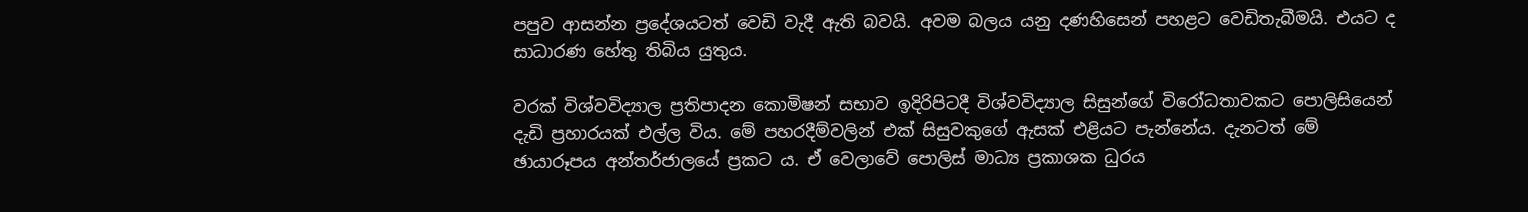පපුව ආසන්න ප්‍රදේශයටත් වෙඩි වැදී ඇති බවයි. අවම බලය යනු දණහිසෙන් පහළට වෙඩිතැබීමයි. එයට ද සාධාරණ හේතු තිබිය යුතුය.

වරක් විශ්වවිද්‍යාල ප්‍රතිපාදන කොමිෂන් සභාව ඉදිරිපිටදී විශ්වවිද්‍යාල සිසුන්ගේ විරෝධතාවකට පොලිසියෙන් දැඩි ප්‍රහාරයක් එල්ල විය. මේ පහරදීම්වලින් එක් සිසුවකුගේ ඇසක් එළියට පැන්නේය. දැනටත් මේ ඡායාරූපය අන්තර්ජාලයේ ප්‍රකට ය. ඒ වෙලාවේ පොලිස් මාධ්‍ය ප්‍රකාශක ධුරය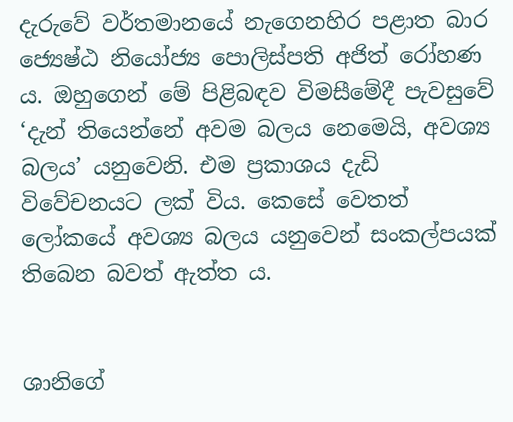දැරුවේ වර්තමානයේ නැගෙනහිර පළාත බාර ජ්‍යෙෂ්ඨ නියෝජ්‍ය පොලිස්පති අජිත් රෝහණ ය. ඔහුගෙන් මේ පිළිබඳව විමසීමේදී පැවසුවේ ‘දැන් තියෙන්නේ අවම බලය නෙමෙයි, අවශ්‍ය බලය’ යනුවෙනි. එම ප්‍රකාශය දැඩි විවේචනයට ලක් විය. කෙසේ වෙතත් ලෝකයේ අවශ්‍ය බලය යනුවෙන් සංකල්පයක් තිබෙන බවත් ඇත්ත ය.


ශානිගේ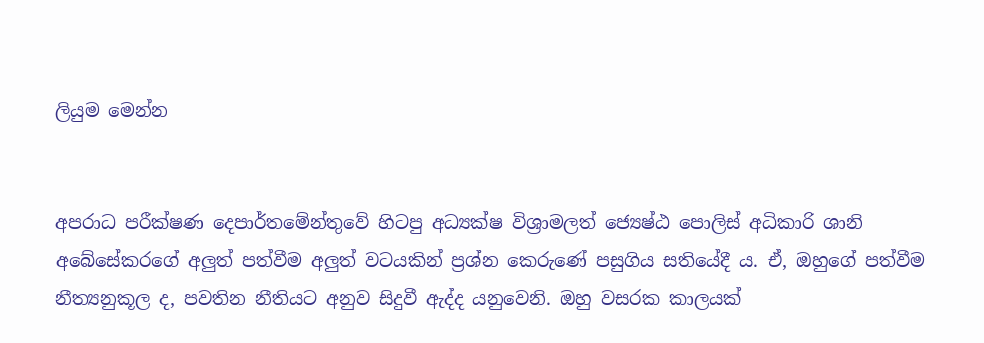ලියුම මෙන්න


අපරාධ පරීක්ෂණ දෙපාර්තමේන්තුවේ හිටපු අධ්‍යක්ෂ විශ්‍රාමලත් ජ්‍යෙෂ්ඨ පොලිස් අධිකාරි ශානි අබේසේකරගේ අලුත් පත්වීම අලුත් වටයකින් ප්‍රශ්න කෙරුණේ පසුගිය සතියේදී ය. ඒ, ඔහුගේ පත්වීම නීත්‍යනුකූල ද, පවතින නීතියට අනුව සිදුවී ඇද්ද යනුවෙනි. ඔහු වසරක කාලයක්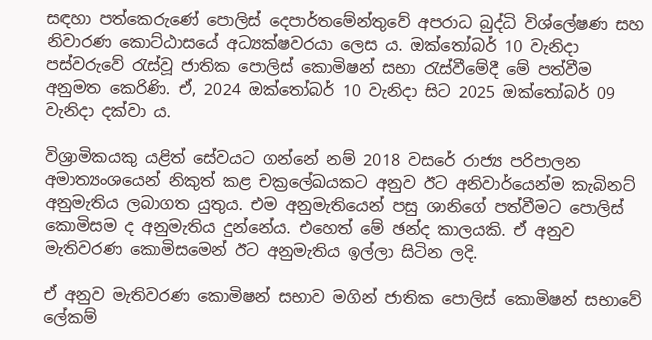සඳහා පත්කෙරුණේ පොලිස් දෙපාර්තමේන්තුවේ අපරාධ බුද්ධි විශ්ලේෂණ සහ නිවාරණ කොට්ඨාසයේ අධ්‍යක්ෂවරයා ලෙස ය. ඔක්තෝබර් 10 වැනිදා පස්වරුවේ රැස්වූ ජාතික පොලිස් කොමිෂන් සභා රැස්වීමේදී මේ පත්වීම අනුමත කෙරිණි. ඒ, 2024 ඔක්තෝබර් 10 වැනිදා සිට 2025 ඔක්තෝබර් 09 වැනිදා දක්වා ය.

විශ්‍රාමිකයකු යළිත් සේවයට ගන්නේ නම් 2018 වසරේ රාජ්‍ය පරිපාලන අමාත්‍යංශයෙන් නිකුත් කළ චක්‍රලේඛයකට අනුව ඊට අනිවාර්යෙන්ම කැබිනට් අනුමැතිය ලබාගත යුතුය. එම අනුමැතියෙන් පසු ශානිගේ පත්වීමට පොලිස් කොමිසම ද අනුමැතිය දුන්නේය. එහෙත් මේ ඡන්ද කාලයකි. ඒ අනුව මැතිවරණ කොමිසමෙන් ඊට අනුමැතිය ඉල්ලා සිටින ලදි.

ඒ අනුව මැතිවරණ කොමිෂන් සභාව මගින් ජාතික පොලිස් කොමිෂන් සභාවේ ලේකම්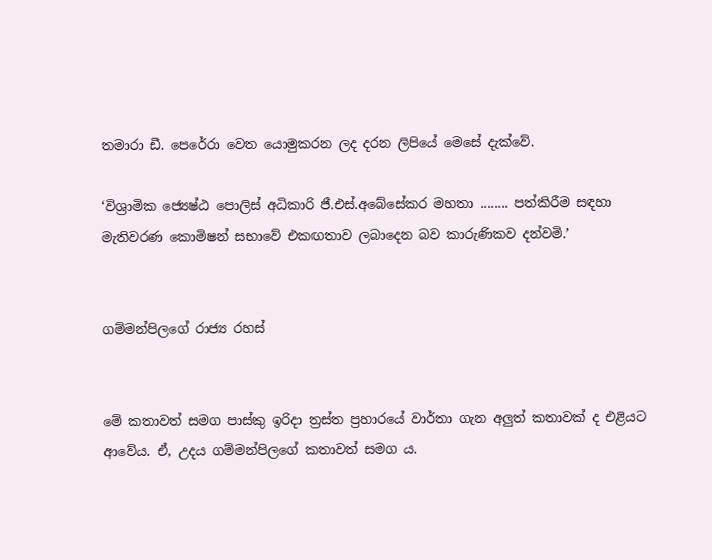තමාරා ඩී. පෙරේරා වෙත යොමුකරන ලද දරන ලිපියේ මෙසේ දැක්වේ.

‘විශ්‍රාමික ජ්‍යෙෂ්ඨ පොලිස් අධිකාරි ජී.එස්.අබේසේකර මහතා ........ පත්කිරීම සඳහා මැතිවරණ කොමිෂන් සභාවේ එකඟතාව ලබාදෙන බව කාරුණිකව දන්වමි.’


ගම්මන්පිලගේ රාජ්‍ය රහස්


මේ කතාවත් සමග පාස්කු ඉරිදා ත්‍රස්ත ප්‍රහාරයේ වාර්තා ගැන අලුත් කතාවක් ද එළියට ආවේය. ඒ, උදය ගම්මන්පිලගේ කතාවත් සමග ය.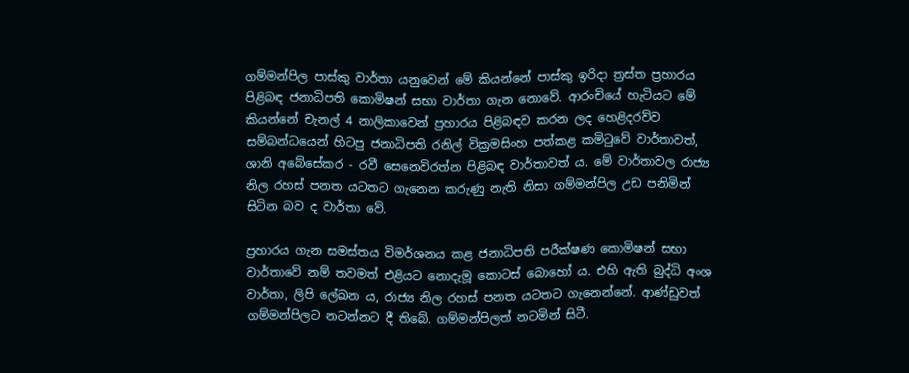ගම්මන්පිල පාස්කු වාර්තා යනුවෙන් මේ කියන්නේ පාස්කු ඉරිදා ත්‍රස්ත ප්‍රහාරය පිළිබඳ ජනාධිපති කොමිෂන් සභා වාර්තා ගැන නොවේ. ආරංචියේ හැටියට මේ කියන්නේ චැනල් 4 නාලිකාවෙන් ප්‍රහාරය පිළිබඳව කරන ලද හෙළිදරව්ව සම්බන්ධයෙන් හිටපු ජනාධිපති රනිල් වික්‍රමසිංහ පත්කළ කමිටුවේ වාර්තාවත්, ශානි අබේසේකර - රවී සෙනෙවිරත්න පිළිබඳ වාර්තාවත් ය. මේ වාර්තාවල රාජ්‍ය නිල රහස් පනත යටතට ගැනෙන කරුණු නැති නිසා ගම්මන්පිල උඩ පනිමින් සිටින බව ද වාර්තා වේ.

ප්‍රහාරය ගැන සමස්තය විමර්ශනය කළ ජනාධිපති පරීක්ෂණ කොමිෂන් සභා වාර්තාවේ නම් තවමත් එළියට නොදැමූ කොටස් බොහෝ ය. එහි ඇති බුද්ධි අංශ වාර්තා, ලිපි ලේඛන ය, රාජ්‍ය නිල රහස් පනත යටතට ගැනෙන්නේ. ආණ්ඩුවත් ගම්මන්පිලට නටන්නට දී තිබේ. ගම්මන්පිලත් නටමින් සිටී.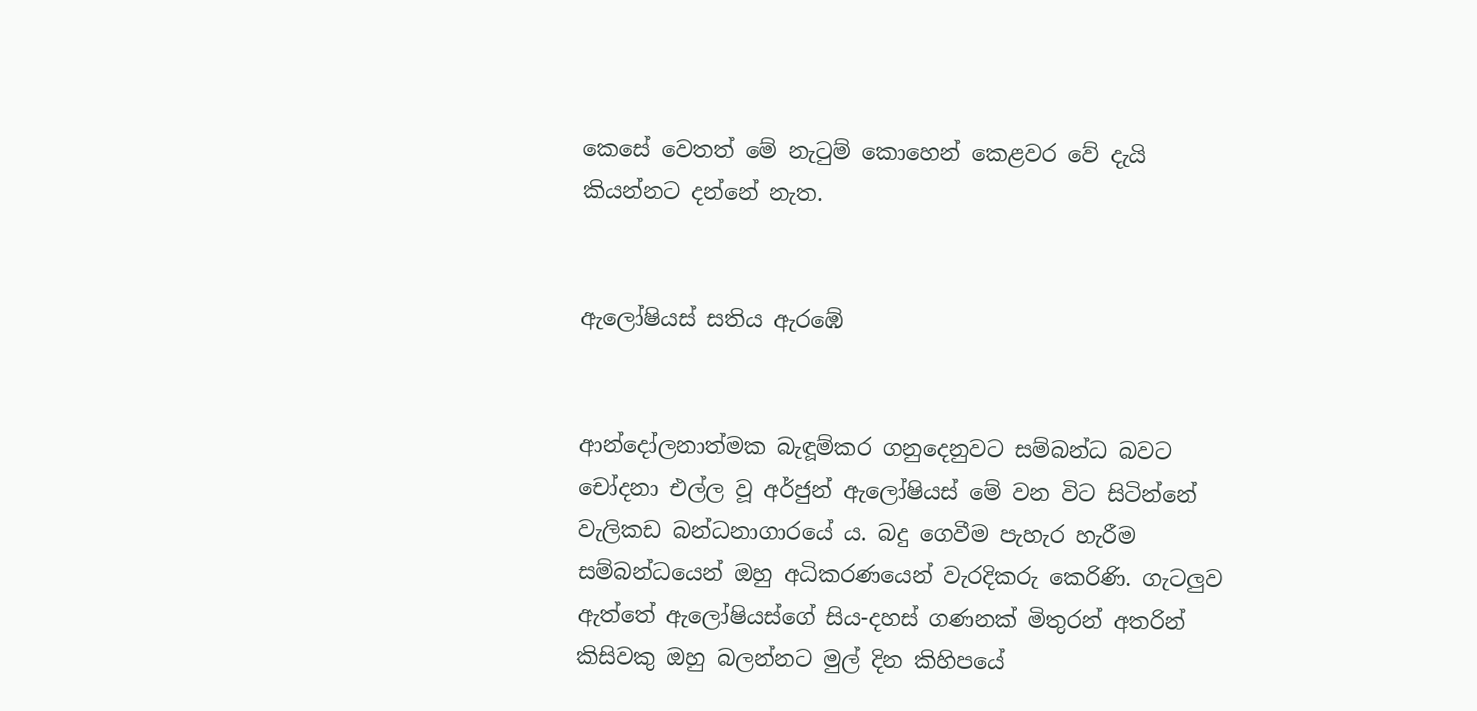කෙසේ වෙතත් මේ නැටුම් කොහෙන් කෙළවර වේ දැයි කියන්නට දන්නේ නැත.


ඇලෝෂියස් සතිය ඇරඹේ


ආන්දෝලනාත්මක බැඳූම්කර ගනුදෙනුවට සම්බන්ධ බවට චෝදනා එල්ල වූ අර්ජුන් ඇලෝෂියස් මේ වන විට සිටින්නේ වැලිකඩ බන්ධනාගාරයේ ය. බදු ගෙවීම පැහැර හැරීම සම්බන්ධයෙන් ඔහු අධිකරණයෙන් වැරදිකරු කෙරිණි. ගැටලුව ඇත්තේ ඇලෝෂියස්ගේ සිය-දහස් ගණනක් මිතුරන් අතරින් කිසිවකු ඔහු බලන්නට මුල් දින කිහිපයේ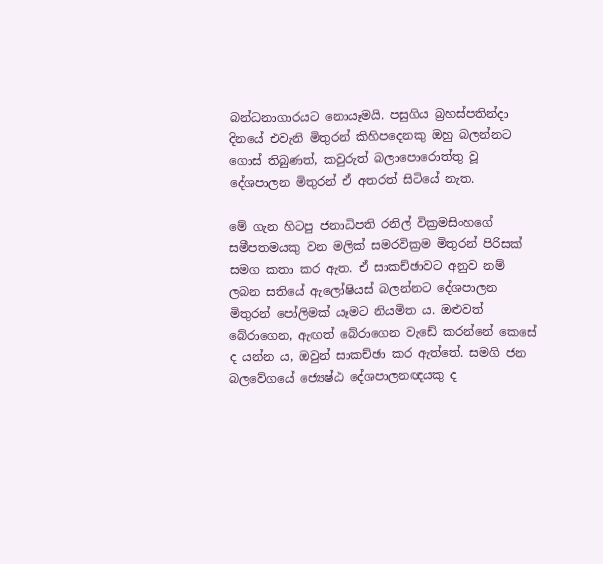බන්ධනාගාරයට නොයෑමයි. පසුගිය බ්‍රහස්පතින්දා දිනයේ එවැනි මිතුරන් කිහිපදෙනකු ඔහු බලන්නට ගොස් තිබුණත්, කවුරුත් බලාපොරොත්තු වූ දේශපාලන මිතුරන් ඒ අතරත් සිටියේ නැත.

මේ ගැන හිටපු ජනාධිපති රනිල් වික්‍රමසිංහගේ සමීපතමයකු වන මලික් සමරවික්‍රම මිතුරන් පිරිසක් සමග කතා කර ඇත. ඒ සාකච්ඡාවට අනුව නම් ලබන සතියේ ඇලෝෂියස් බලන්නට දේශපාලන මිතුරන් පෝලිමක් යෑමට නියමිත ය. ඔළුවත් බේරාගෙන, ඇඟත් බේරාගෙන වැඩේ කරන්නේ කෙසේ ද යන්න ය, ඔවුන් සාකච්ඡා කර ඇත්තේ. සමගි ජන බලවේගයේ ජ්‍යෙෂ්ඨ දේශපාලනඥයකු ද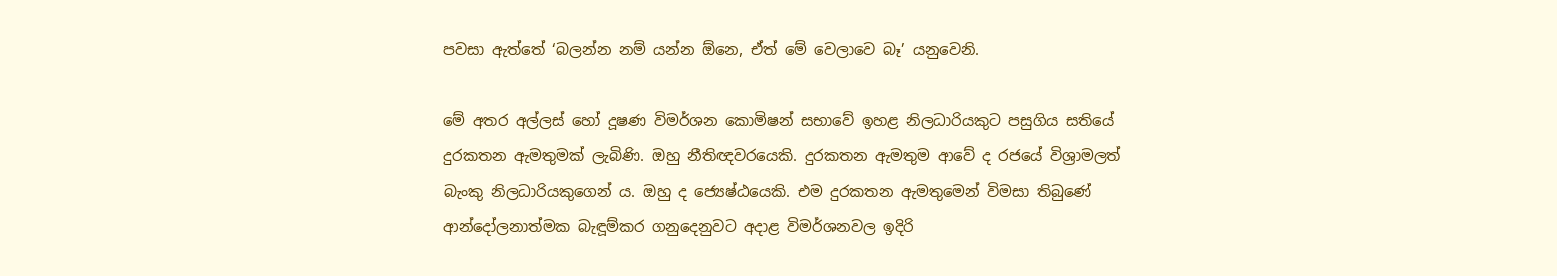පවසා ඇත්තේ ‘බලන්න නම් යන්න ඕනෙ, ඒත් මේ වෙලාවෙ බෑ’ යනුවෙනි.

මේ අතර අල්ලස් හෝ දූෂණ විමර්ශන කොමිෂන් සභාවේ ඉහළ නිලධාරියකුට පසුගිය සතියේ දුරකතන ඇමතුමක් ලැබිණි. ඔහු නීතිඥවරයෙකි. දුරකතන ඇමතුම ආවේ ද රජයේ විශ්‍රාමලත් බැංකු නිලධාරියකුගෙන් ය. ඔහු ද ජ්‍යෙෂ්ඨයෙකි. එම දුරකතන ඇමතුමෙන් විමසා තිබුණේ ආන්දෝලනාත්මක බැඳූම්කර ගනුදෙනුවට අදාළ විමර්ශනවල ඉදිරි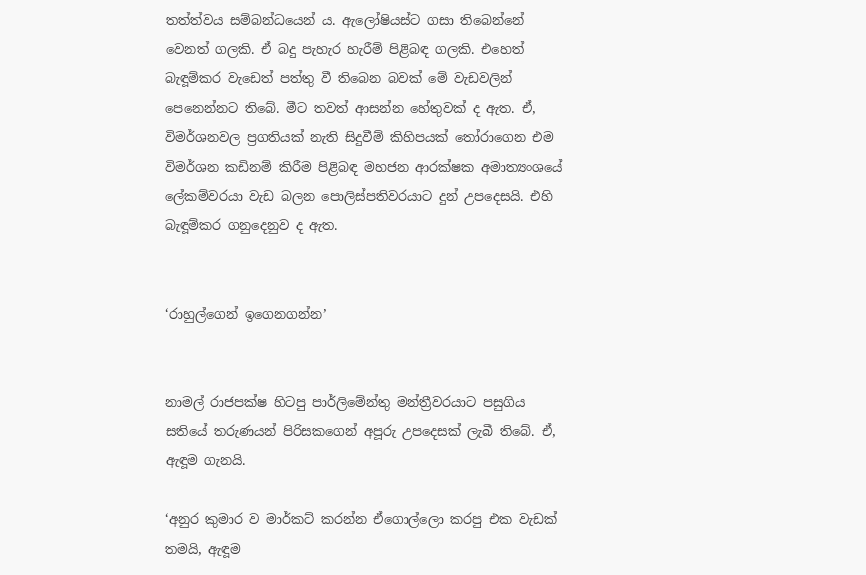තත්ත්වය සම්බන්ධයෙන් ය. ඇලෝෂියස්ට ගසා තිබෙන්නේ වෙනත් ගලකි. ඒ බදු පැහැර හැරීම් පිළිබඳ ගලකි. එහෙත් බැඳූම්කර වැඩෙත් පත්තු වී තිබෙන බවක් මේ වැඩවලින් පෙනෙන්නට තිබේ. මීට තවත් ආසන්න හේතුවක් ද ඇත. ඒ, විමර්ශනවල ප්‍රගතියක් නැති සිදුවීම් කිහිපයක් තෝරාගෙන එම විමර්ශන කඩිනම් කිරීම පිළිබඳ මහජන ආරක්ෂක අමාත්‍යංශයේ ලේකම්වරයා වැඩ බලන පොලිස්පතිවරයාට දුන් උපදෙසයි. එහි බැඳූම්කර ගනුදෙනුව ද ඇත.


‘රාහුල්ගෙන් ඉගෙනගන්න’


නාමල් රාජපක්ෂ හිටපු පාර්ලිමේන්තු මන්ත්‍රීවරයාට පසුගිය සතියේ තරුණයන් පිරිසකගෙන් අපූරු උපදෙසක් ලැබී තිබේ. ඒ, ඇඳූම ගැනයි.

‘අනුර කුමාර ව මාර්කට් කරන්න ඒගොල්ලො කරපු එක වැඩක් තමයි, ඇඳූම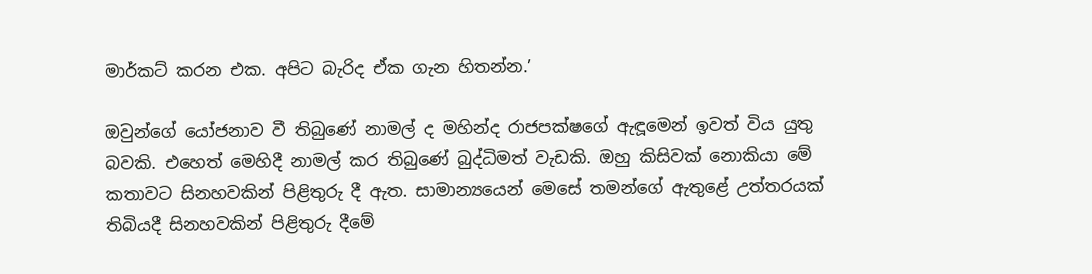මාර්කට් කරන එක. අපිට බැරිද ඒක ගැන හිතන්න.’

ඔවුන්ගේ යෝජනාව වී තිබුණේ නාමල් ද මහින්ද රාජපක්ෂගේ ඇඳූමෙන් ඉවත් විය යුතු බවකි. එහෙත් මෙහිදී නාමල් කර තිබුණේ බුද්ධිමත් වැඩකි. ඔහු කිසිවක් නොකියා මේ කතාවට සිනහවකින් පිළිතුරු දී ඇත. සාමාන්‍යයෙන් මෙසේ තමන්ගේ ඇතුළේ උත්තරයක් තිබියදී සිනහවකින් පිළිතුරු දීමේ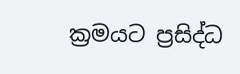ක්‍රමයට ප්‍රසිද්ධ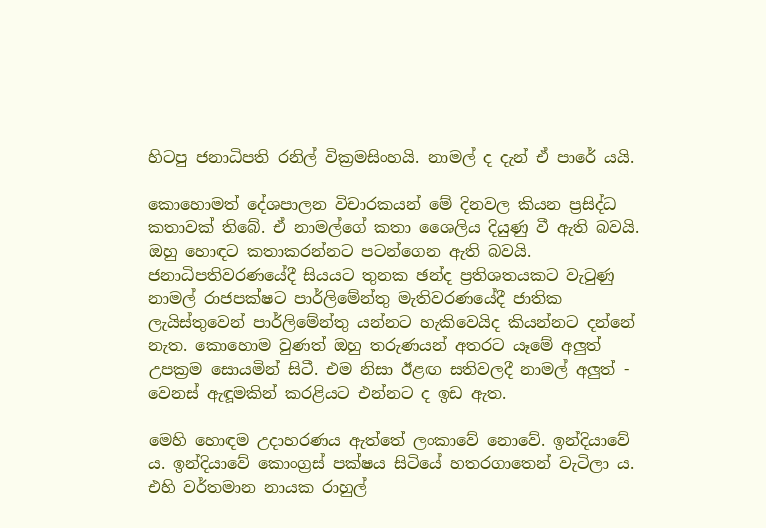හිටපු ජනාධිපති රනිල් වික්‍රමසිංහයි. නාමල් ද දැන් ඒ පාරේ යයි.

කොහොමත් දේශපාලන විචාරකයන් මේ දිනවල කියන ප්‍රසිද්ධ කතාවක් තිබේ. ඒ නාමල්ගේ කතා ශෛලිය දියුණු වී ඇති බවයි. ඔහු හොඳට කතාකරන්නට පටන්ගෙන ඇති බවයි. ජනාධිපතිවරණයේදී සියයට තුනක ඡන්ද ප්‍රතිශතයකට වැටුණු නාමල් රාජපක්ෂට පාර්ලිමේන්තු මැතිවරණයේදී ජාතික ලැයිස්තුවෙන් පාර්ලිමේන්තු යන්නට හැකිවෙයිද කියන්නට දන්නේ නැත. කොහොම වුණත් ඔහු තරුණයන් අතරට යෑමේ අලුත් උපක්‍රම සොයමින් සිටී. එම නිසා ඊළඟ සතිවලදී නාමල් අලුත් - වෙනස් ඇඳූමකින් කරළියට එන්නට ද ඉඩ ඇත.

මෙහි හොඳම උදාහරණය ඇත්තේ ලංකාවේ නොවේ. ඉන්දියාවේ ය. ඉන්දියාවේ කොංග්‍රස් පක්ෂය සිටියේ හතරගාතෙන් වැටිලා ය. එහි වර්තමාන නායක රාහුල්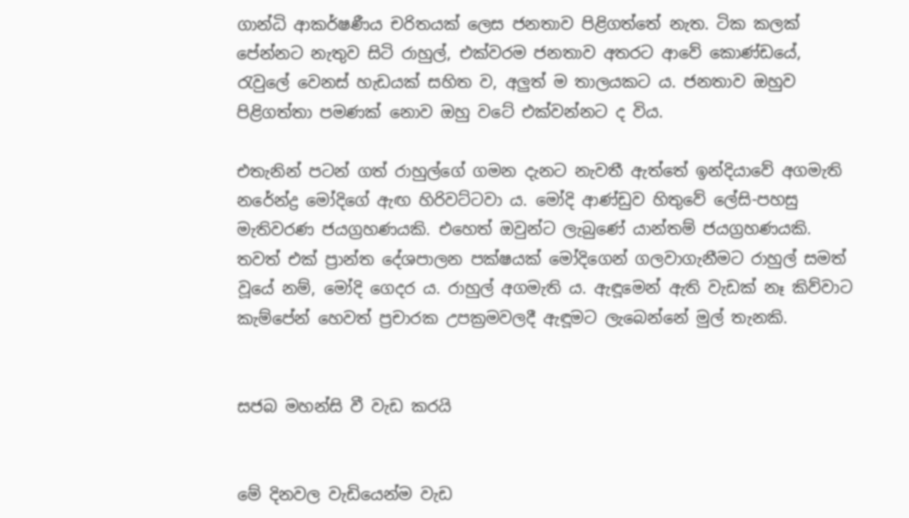ගාන්ධි ආකර්ෂණීය චරිතයක් ලෙස ජනතාව පිළිගත්තේ නැත. ටික කලක් පේන්නට නැතුව සිටි රාහුල්, එක්වරම ජනතාව අතරට ආවේ කොණ්ඩයේ, රැවුලේ වෙනස් හැඩයක් සහිත ව, අලුත් ම තාලයකට ය. ජනතාව ඔහුව පිළිගත්තා පමණක් නොව ඔහු වටේ එක්වන්නට ද විය.

එතැනින් පටන් ගත් රාහුල්ගේ ගමන දැනට නැවතී ඇත්තේ ඉන්දියාවේ අගමැති නරේන්ද්‍ර මෝදිගේ ඇඟ හිරිවට්ටවා ය. මෝදි ආණ්ඩුව හිතුවේ ලේසි-පහසු මැතිවරණ ජයග්‍රහණයකි. එහෙත් ඔවුන්ට ලැබුණේ යාන්තම් ජයග්‍රහණයකි. තවත් එක් ප්‍රාන්ත දේශපාලන පක්ෂයක් මෝදිගෙන් ගලවාගැනීමට රාහුල් සමත් වූයේ නම්, මෝදි ගෙදර ය. රාහුල් අගමැති ය. ඇඳූමෙන් ඇති වැඩක් නෑ කිව්වාට කැම්පේන් හෙවත් ප්‍රචාරක උපක්‍රමවලදී ඇඳූමට ලැබෙන්නේ මුල් තැනකි.


සජබ මහන්සි වී වැඩ කරයි


මේ දිනවල වැඩියෙන්ම වැඩ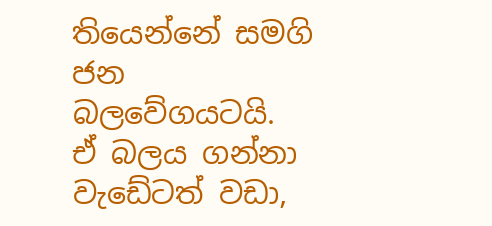තියෙන්නේ සමගි ජන බලවේගයටයි. ඒ බලය ගන්නා වැඩේටත් වඩා,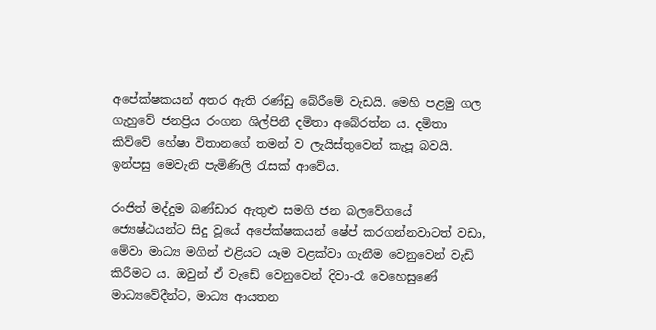අපේක්ෂකයන් අතර ඇති රණ්ඩු බේරීමේ වැඩයි. මෙහි පළමු ගල ගැහුවේ ජනප්‍රිය රංගන ශිල්පිනී දමිතා අබේරත්න ය. දමිතා කිව්වේ හේෂා විතානගේ තමන් ව ලැයිස්තුවෙන් කැපූ බවයි. ඉන්පසු මෙවැනි පැමිණිලි රැසක් ආවේය.

රංජිත් මද්දුම බණ්ඩාර ඇතුළු සමගි ජන බලවේගයේ ජ්‍යෙෂ්ඨයන්ට සිදු වූයේ අපේක්ෂකයන් ෂේප් කරගන්නවාටත් වඩා, මේවා මාධ්‍ය මගින් එළියට යෑම වළක්වා ගැනීම වෙනුවෙන් වැඩි කිරීමට ය. ඔවුන් ඒ වැඩේ වෙනුවෙන් දිවා-රෑ වෙහෙසුණේ මාධ්‍යවේදීන්ට, මාධ්‍ය ආයතන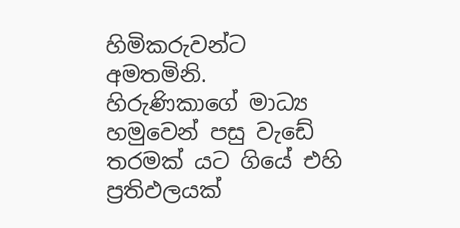හිමිකරුවන්ට අමතමිනි. හිරුණිකාගේ මාධ්‍ය හමුවෙන් පසු වැඩේ තරමක් යට ගියේ එහි ප්‍රතිඵලයක්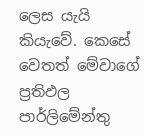ලෙස යැයි කියැවේ. කෙසේ වෙතත් මේවාගේ ප්‍රතිඵල පාර්ලිමේන්තු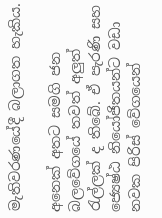මැතිවරණයේදී බලාගත හැකිය.

අනෙක් අතට සමගි ජන බලවේගයේ තවත් අලුත් රැල්ලක් ද තිබේ. ඒ පැරණි සහ ජ්‍යෙෂ්ඨ නියෝජිතයන්ට වඩා නවක පිරිස් වේගයෙන්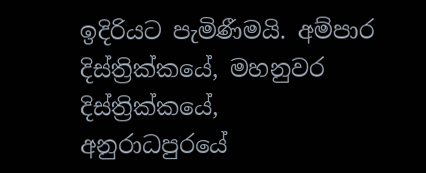ඉදිරියට පැමිණීමයි. අම්පාර දිස්ත්‍රික්කයේ, මහනුවර දිස්ත්‍රික්කයේ, අනුරාධපුරයේ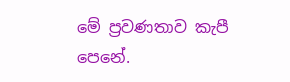මේ ප්‍රවණතාව කැපී පෙනේ.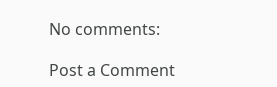No comments:

Post a Comment